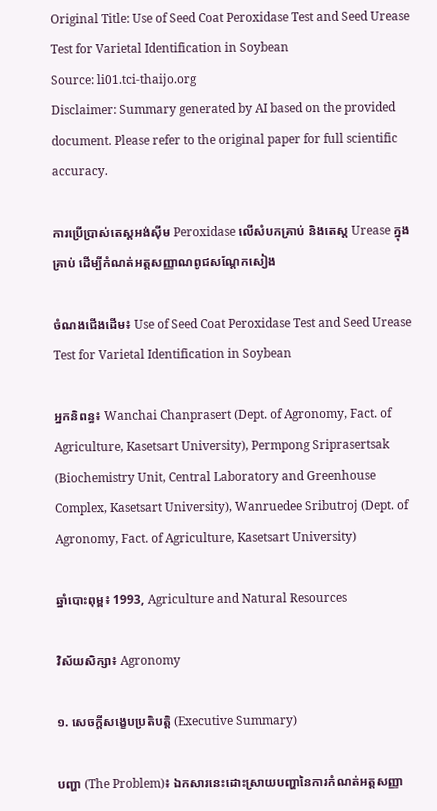Original Title: Use of Seed Coat Peroxidase Test and Seed Urease Test for Varietal Identification in Soybean
Source: li01.tci-thaijo.org
Disclaimer: Summary generated by AI based on the provided document. Please refer to the original paper for full scientific accuracy.

ការប្រើប្រាស់តេស្តអង់ស៊ីម Peroxidase លើសំបកគ្រាប់ និងតេស្ត Urease ក្នុងគ្រាប់ ដើម្បីកំណត់អត្តសញ្ញាណពូជសណ្តែកសៀង

ចំណងជើងដើម៖ Use of Seed Coat Peroxidase Test and Seed Urease Test for Varietal Identification in Soybean

អ្នកនិពន្ធ៖ Wanchai Chanprasert (Dept. of Agronomy, Fact. of Agriculture, Kasetsart University), Permpong Sriprasertsak (Biochemistry Unit, Central Laboratory and Greenhouse Complex, Kasetsart University), Wanruedee Sributroj (Dept. of Agronomy, Fact. of Agriculture, Kasetsart University)

ឆ្នាំបោះពុម្ព៖ 1993, Agriculture and Natural Resources

វិស័យសិក្សា៖ Agronomy

១. សេចក្តីសង្ខេបប្រតិបត្តិ (Executive Summary)

បញ្ហា (The Problem)៖ ឯកសារនេះដោះស្រាយបញ្ហានៃការកំណត់អត្តសញ្ញា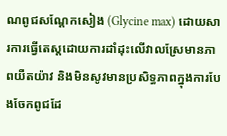ណពូជសណ្តែកសៀង (Glycine max) ដោយសារការធ្វើតេស្តដោយការដាំដុះលើវាលស្រែមានភាពយឺតយ៉ាវ និងមិនសូវមានប្រសិទ្ធភាពក្នុងការបែងចែកពូជដែ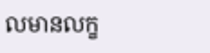លមានលក្ខ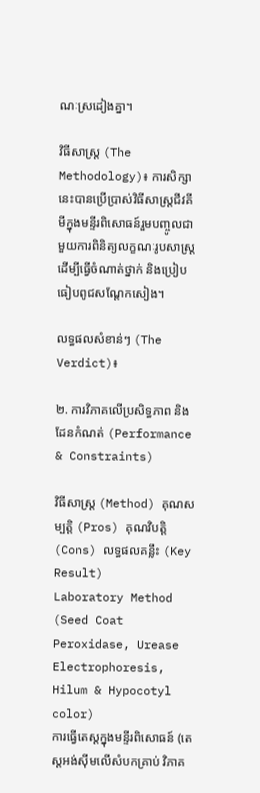ណៈស្រដៀងគ្នា។

វិធីសាស្ត្រ (The Methodology)៖ ការសិក្សានេះបានប្រើប្រាស់វិធីសាស្ត្រជីវគីមីក្នុងមន្ទីរពិសោធន៍រួមបញ្ចូលជាមួយការពិនិត្យលក្ខណៈរូបសាស្ត្រ ដើម្បីធ្វើចំណាត់ថ្នាក់ និងប្រៀបធៀបពូជសណ្តែកសៀង។

លទ្ធផលសំខាន់ៗ (The Verdict)៖

២. ការវិភាគលើប្រសិទ្ធភាព និងដែនកំណត់ (Performance & Constraints)

វិធីសាស្ត្រ (Method) គុណសម្បត្តិ (Pros) គុណវិបត្តិ (Cons) លទ្ធផលគន្លឹះ (Key Result)
Laboratory Method (Seed Coat Peroxidase, Urease Electrophoresis, Hilum & Hypocotyl color)
ការធ្វើតេស្តក្នុងមន្ទីរពិសោធន៍ (តេស្តអង់ស៊ីមលើសំបកគ្រាប់ វិភាគ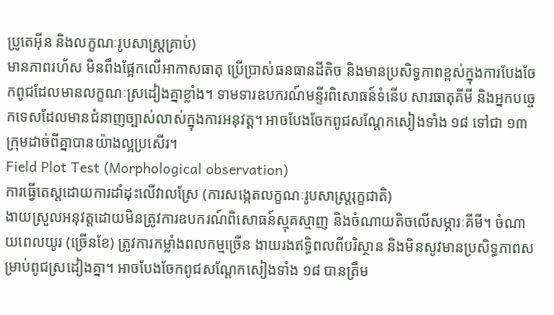ប្រូតេអ៊ីន និងលក្ខណៈរូបសាស្ត្រគ្រាប់)
មានភាពរហ័ស មិនពឹងផ្អែកលើអាកាសធាតុ ប្រើប្រាស់ធនធានដីតិច និងមានប្រសិទ្ធភាពខ្ពស់ក្នុងការបែងចែកពូជដែលមានលក្ខណៈស្រដៀងគ្នាខ្លាំង។ ទាមទារឧបករណ៍មន្ទីរពិសោធន៍ទំនើប សារធាតុគីមី និងអ្នកបច្ចេកទេសដែលមានជំនាញច្បាស់លាស់ក្នុងការអនុវត្ត។ អាចបែងចែកពូជសណ្តែកសៀងទាំង ១៨ ទៅជា ១៣ ក្រុមដាច់ពីគ្នាបានយ៉ាងល្អប្រសើរ។
Field Plot Test (Morphological observation)
ការធ្វើតេស្តដោយការដាំដុះលើវាលស្រែ (ការសង្កេតលក្ខណៈរូបសាស្ត្ររុក្ខជាតិ)
ងាយស្រួលអនុវត្តដោយមិនត្រូវការឧបករណ៍ពិសោធន៍ស្មុគស្មាញ និងចំណាយតិចលើសម្ភារៈគីមី។ ចំណាយពេលយូរ (ច្រើនខែ) ត្រូវការកម្លាំងពលកម្មច្រើន ងាយរងឥទ្ធិពលពីបរិស្ថាន និងមិនសូវមានប្រសិទ្ធភាពសម្រាប់ពូជស្រដៀងគ្នា។ អាចបែងចែកពូជសណ្តែកសៀងទាំង ១៨ បានត្រឹម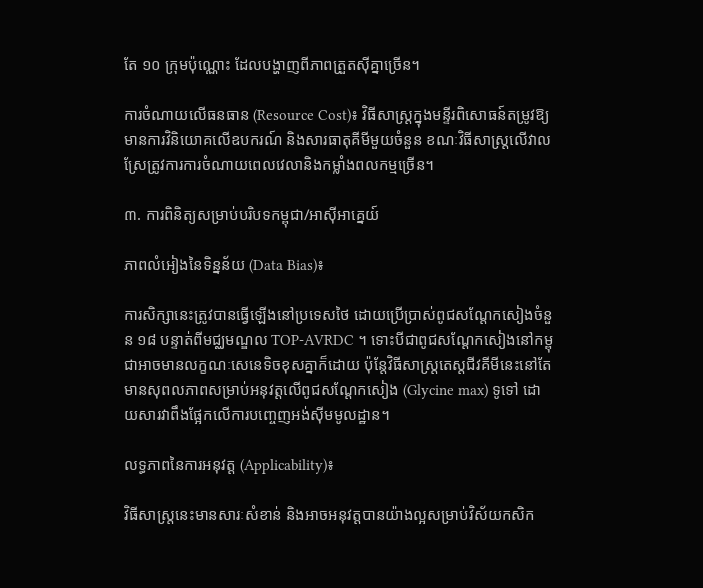តែ ១០ ក្រុមប៉ុណ្ណោះ ដែលបង្ហាញពីភាពត្រួតស៊ីគ្នាច្រើន។

ការចំណាយលើធនធាន (Resource Cost)៖ វិធីសាស្ត្រក្នុងមន្ទីរពិសោធន៍តម្រូវឱ្យមានការវិនិយោគលើឧបករណ៍ និងសារធាតុគីមីមួយចំនួន ខណៈវិធីសាស្ត្រលើវាលស្រែត្រូវការការចំណាយពេលវេលានិងកម្លាំងពលកម្មច្រើន។

៣. ការពិនិត្យសម្រាប់បរិបទកម្ពុជា/អាស៊ីអាគ្នេយ៍

ភាពលំអៀងនៃទិន្នន័យ (Data Bias)៖

ការសិក្សានេះត្រូវបានធ្វើឡើងនៅប្រទេសថៃ ដោយប្រើប្រាស់ពូជសណ្តែកសៀងចំនួន ១៨ បន្ទាត់ពីមជ្ឈមណ្ឌល TOP-AVRDC ។ ទោះបីជាពូជសណ្តែកសៀងនៅកម្ពុជាអាចមានលក្ខណៈសេនេទិចខុសគ្នាក៏ដោយ ប៉ុន្តែវិធីសាស្ត្រតេស្តជីវគីមីនេះនៅតែមានសុពលភាពសម្រាប់អនុវត្តលើពូជសណ្តែកសៀង (Glycine max) ទូទៅ ដោយសារវាពឹងផ្អែកលើការបញ្ចេញអង់ស៊ីមមូលដ្ឋាន។

លទ្ធភាពនៃការអនុវត្ត (Applicability)៖

វិធីសាស្ត្រនេះមានសារៈសំខាន់ និងអាចអនុវត្តបានយ៉ាងល្អសម្រាប់វិស័យកសិក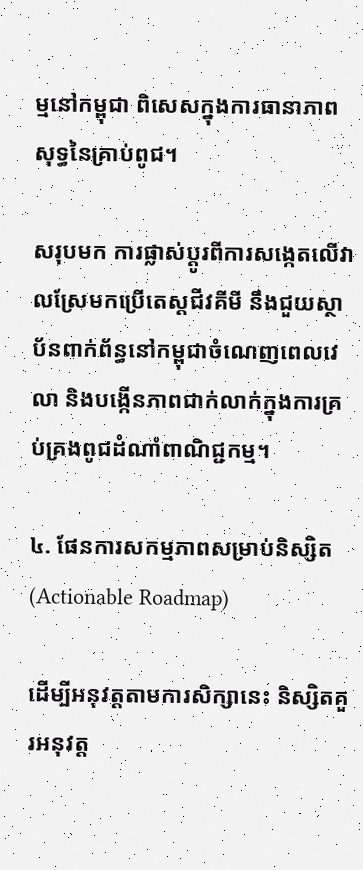ម្មនៅកម្ពុជា ពិសេសក្នុងការធានាភាពសុទ្ធនៃគ្រាប់ពូជ។

សរុបមក ការផ្លាស់ប្តូរពីការសង្កេតលើវាលស្រែមកប្រើតេស្តជីវគីមី នឹងជួយស្ថាប័នពាក់ព័ន្ធនៅកម្ពុជាចំណេញពេលវេលា និងបង្កើនភាពជាក់លាក់ក្នុងការគ្រប់គ្រងពូជដំណាំពាណិជ្ជកម្ម។

៤. ផែនការសកម្មភាពសម្រាប់និស្សិត (Actionable Roadmap)

ដើម្បីអនុវត្តតាមការសិក្សានេះ និស្សិតគួរអនុវត្ត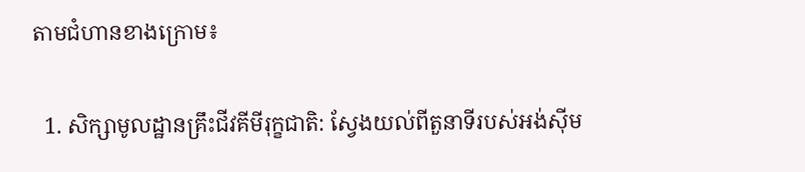តាមជំហានខាងក្រោម៖

  1. សិក្សាមូលដ្ឋានគ្រឹះជីវគីមីរុក្ខជាតិ: ស្វែងយល់ពីតួនាទីរបស់អង់ស៊ីម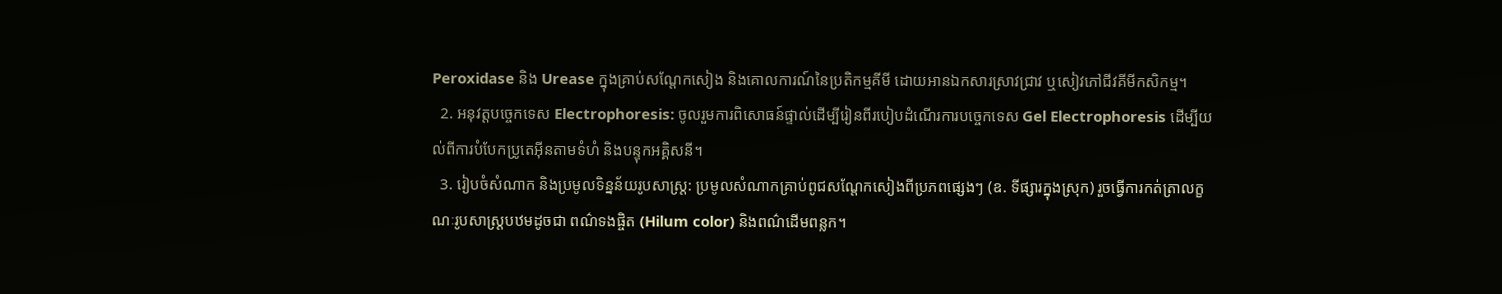Peroxidase និង Urease ក្នុងគ្រាប់សណ្តែកសៀង និងគោលការណ៍នៃប្រតិកម្មគីមី ដោយអានឯកសារស្រាវជ្រាវ ឬសៀវភៅជីវគីមីកសិកម្ម។
  2. អនុវត្តបច្ចេកទេស Electrophoresis: ចូលរួមការពិសោធន៍ផ្ទាល់ដើម្បីរៀនពីរបៀបដំណើរការបច្ចេកទេស Gel Electrophoresis ដើម្បីយល់ពីការបំបែកប្រូតេអ៊ីនតាមទំហំ និងបន្ទុកអគ្គិសនី។
  3. រៀបចំសំណាក និងប្រមូលទិន្នន័យរូបសាស្ត្រ: ប្រមូលសំណាកគ្រាប់ពូជសណ្តែកសៀងពីប្រភពផ្សេងៗ (ឧ. ទីផ្សារក្នុងស្រុក) រួចធ្វើការកត់ត្រាលក្ខណៈរូបសាស្ត្របឋមដូចជា ពណ៌ទងផ្ចិត (Hilum color) និងពណ៌ដើមពន្លក។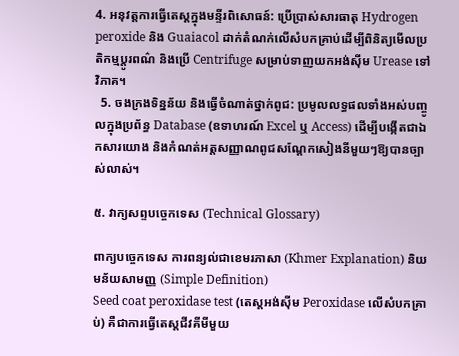4. អនុវត្តការធ្វើតេស្តក្នុងមន្ទីរពិសោធន៍: ប្រើប្រាស់សារធាតុ Hydrogen peroxide និង Guaiacol ដាក់តំណក់លើសំបកគ្រាប់ដើម្បីពិនិត្យមើលប្រតិកម្មប្តូរពណ៌ និងប្រើ Centrifuge សម្រាប់ទាញយកអង់ស៊ីម Urease ទៅវិភាគ។
  5. ចងក្រងទិន្នន័យ និងធ្វើចំណាត់ថ្នាក់ពូជ: ប្រមូលលទ្ធផលទាំងអស់បញ្ចូលក្នុងប្រព័ន្ធ Database (ឧទាហរណ៍ Excel ឬ Access) ដើម្បីបង្កើតជាឯកសារយោង និងកំណត់អត្តសញ្ញាណពូជសណ្តែកសៀងនីមួយៗឱ្យបានច្បាស់លាស់។

៥. វាក្យសព្ទបច្ចេកទេស (Technical Glossary)

ពាក្យបច្ចេកទេស ការពន្យល់ជាខេមរភាសា (Khmer Explanation) និយមន័យសាមញ្ញ (Simple Definition)
Seed coat peroxidase test (តេស្តអង់ស៊ីម Peroxidase លើសំបកគ្រាប់) គឺជាការធ្វើតេស្តជីវគីមីមួយ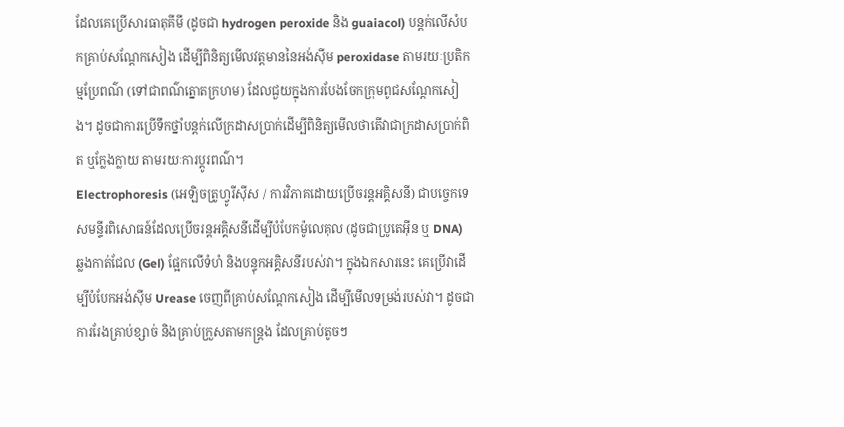ដែលគេប្រើសារធាតុគីមី (ដូចជា hydrogen peroxide និង guaiacol) បន្តក់លើសំបកគ្រាប់សណ្តែកសៀង ដើម្បីពិនិត្យមើលវត្តមាននៃអង់ស៊ីម peroxidase តាមរយៈប្រតិកម្មប្រែពណ៌ (ទៅជាពណ៌ត្នោតក្រហម) ដែលជួយក្នុងការបែងចែកក្រុមពូជសណ្តែកសៀង។ ដូចជាការប្រើទឹកថ្នាំបន្តក់លើក្រដាសប្រាក់ដើម្បីពិនិត្យមើលថាតើវាជាក្រដាសប្រាក់ពិត ឬក្លែងក្លាយ តាមរយៈការប្តូរពណ៌។
Electrophoresis (អេឡិចត្រូហ្វូរីស៊ីស / ការវិភាគដោយប្រើចរន្តអគ្គិសនី) ជាបច្ចេកទេសមន្ទីរពិសោធន៍ដែលប្រើចរន្តអគ្គិសនីដើម្បីបំបែកម៉ូលេគុល (ដូចជាប្រូតេអ៊ីន ឬ DNA) ឆ្លងកាត់ជែល (Gel) ផ្អែកលើទំហំ និងបន្ទុកអគ្គិសនីរបស់វា។ ក្នុងឯកសារនេះ គេប្រើវាដើម្បីបំបែកអង់ស៊ីម Urease ចេញពីគ្រាប់សណ្តែកសៀង ដើម្បីមើលទម្រង់របស់វា។ ដូចជាការរែងគ្រាប់ខ្សាច់ និងគ្រាប់ក្រួសតាមកន្ត្រង ដែលគ្រាប់តូចៗ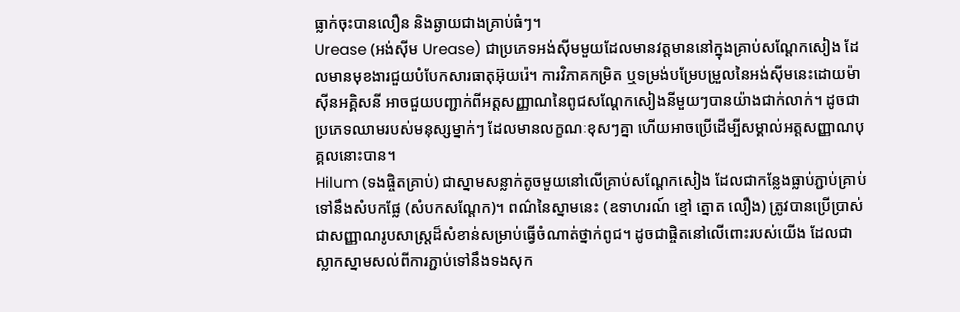ធ្លាក់ចុះបានលឿន និងឆ្ងាយជាងគ្រាប់ធំៗ។
Urease (អង់ស៊ីម Urease) ជាប្រភេទអង់ស៊ីមមួយដែលមានវត្តមាននៅក្នុងគ្រាប់សណ្តែកសៀង ដែលមានមុខងារជួយបំបែកសារធាតុអ៊ុយរ៉េ។ ការវិភាគកម្រិត ឬទម្រង់បម្រែបម្រួលនៃអង់ស៊ីមនេះដោយម៉ាស៊ីនអគ្គិសនី អាចជួយបញ្ជាក់ពីអត្តសញ្ញាណនៃពូជសណ្តែកសៀងនីមួយៗបានយ៉ាងជាក់លាក់។ ដូចជាប្រភេទឈាមរបស់មនុស្សម្នាក់ៗ ដែលមានលក្ខណៈខុសៗគ្នា ហើយអាចប្រើដើម្បីសម្គាល់អត្តសញ្ញាណបុគ្គលនោះបាន។
Hilum (ទងផ្ចិតគ្រាប់) ជាស្នាមសន្លាក់តូចមួយនៅលើគ្រាប់សណ្តែកសៀង ដែលជាកន្លែងធ្លាប់ភ្ជាប់គ្រាប់ទៅនឹងសំបកផ្លែ (សំបកសណ្តែក)។ ពណ៌នៃស្នាមនេះ (ឧទាហរណ៍ ខ្មៅ ត្នោត លឿង) ត្រូវបានប្រើប្រាស់ជាសញ្ញាណរូបសាស្ត្រដ៏សំខាន់សម្រាប់ធ្វើចំណាត់ថ្នាក់ពូជ។ ដូចជាផ្ចិតនៅលើពោះរបស់យើង ដែលជាស្លាកស្នាមសល់ពីការភ្ជាប់ទៅនឹងទងសុក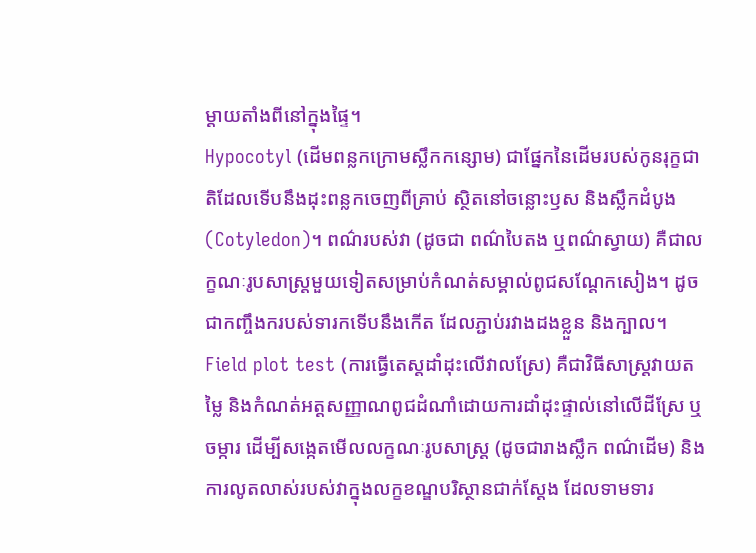ម្តាយតាំងពីនៅក្នុងផ្ទៃ។
Hypocotyl (ដើមពន្លកក្រោមស្លឹកកន្សោម) ជាផ្នែកនៃដើមរបស់កូនរុក្ខជាតិដែលទើបនឹងដុះពន្លកចេញពីគ្រាប់ ស្ថិតនៅចន្លោះឫស និងស្លឹកដំបូង (Cotyledon)។ ពណ៌របស់វា (ដូចជា ពណ៌បៃតង ឬពណ៌ស្វាយ) គឺជាលក្ខណៈរូបសាស្ត្រមួយទៀតសម្រាប់កំណត់សម្គាល់ពូជសណ្តែកសៀង។ ដូចជាកញ្ចឹងករបស់ទារកទើបនឹងកើត ដែលភ្ជាប់រវាងដងខ្លួន និងក្បាល។
Field plot test (ការធ្វើតេស្តដាំដុះលើវាលស្រែ) គឺជាវិធីសាស្ត្រវាយតម្លៃ និងកំណត់អត្តសញ្ញាណពូជដំណាំដោយការដាំដុះផ្ទាល់នៅលើដីស្រែ ឬចម្ការ ដើម្បីសង្កេតមើលលក្ខណៈរូបសាស្ត្រ (ដូចជារាងស្លឹក ពណ៌ដើម) និងការលូតលាស់របស់វាក្នុងលក្ខខណ្ឌបរិស្ថានជាក់ស្តែង ដែលទាមទារ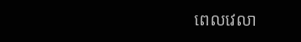ពេលវេលា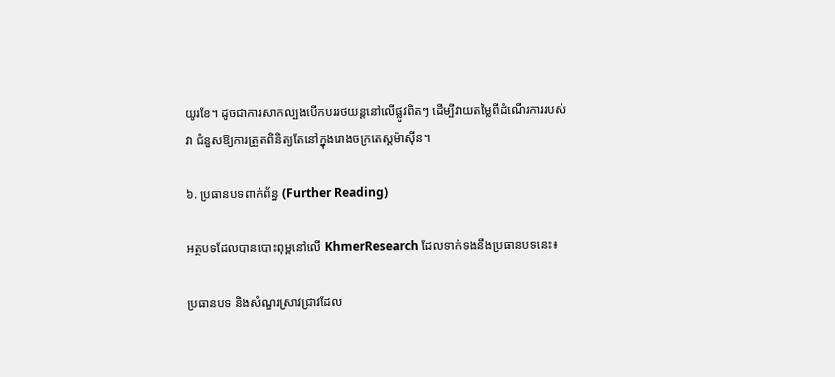យូរខែ។ ដូចជាការសាកល្បងបើកបររថយន្តនៅលើផ្លូវពិតៗ ដើម្បីវាយតម្លៃពីដំណើរការរបស់វា ជំនួសឱ្យការត្រួតពិនិត្យតែនៅក្នុងរោងចក្រតេស្តម៉ាស៊ីន។

៦. ប្រធានបទពាក់ព័ន្ធ (Further Reading)

អត្ថបទដែលបានបោះពុម្ពនៅលើ KhmerResearch ដែលទាក់ទងនឹងប្រធានបទនេះ៖

ប្រធានបទ និងសំណួរស្រាវជ្រាវដែល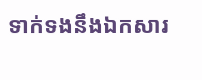ទាក់ទងនឹងឯកសារ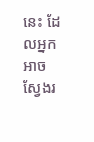នេះ ដែលអ្នកអាចស្វែងរ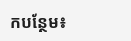កបន្ថែម៖